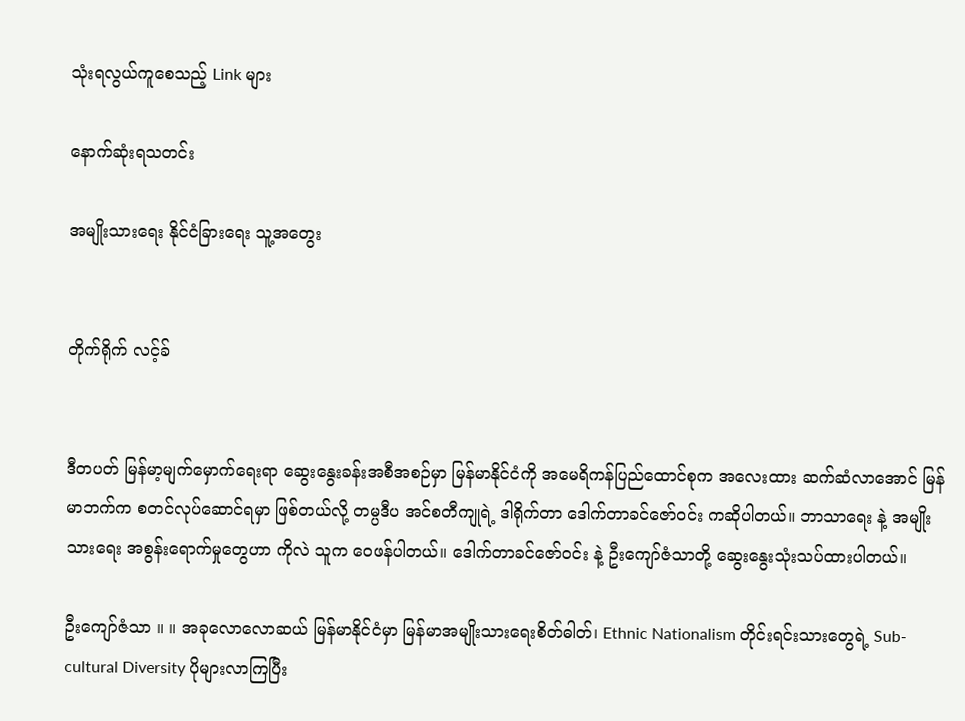သုံးရလွယ်ကူစေသည့် Link များ

နောက်ဆုံးရသတင်း

အမျိုးသားရေး နိုင်ငံခြားရေး သူ့အတွေး


တိုက်ရိုက် လင့်ခ်


ဒီတပတ် မြန်မာ့မျက်မှောက်ရေးရာ ဆွေးနွေးခန်းအစီအစဉ်မှာ မြန်မာနိုင်ငံကို အမေရိကန်ပြည်ထောင်စုက အလေးထား ဆက်ဆံလာအောင် မြန်မာဘက်က စတင်လုပ်ဆောင်ရမှာ ဖြစ်တယ်လို့ တမ္ပဒီပ အင်စတီကျုရဲ့ ဒါရိုက်တာ ဒေါက်တာခင်ဇော်ဝင်း ကဆိုပါတယ်။ ဘာသာရေး နဲ့ အမျိုးသားရေး အစွန်းရောက်မှုတွေဟာ ကိုလဲ သူက ဝေဖန်ပါတယ်။ ဒေါက်တာခင်ဇော်ဝင်း နဲ့ ဦးကျော်ဇံသာတို့ ဆွေးနွေးသုံးသပ်ထားပါတယ်။

ဦးကျော်ဇံသာ ။ ။ အခုလောလောဆယ် မြန်မာနိုင်ငံမှာ မြန်မာအမျိုးသားရေးစိတ်ဓါတ်၊ Ethnic Nationalism တိုင်းရင်းသားတွေရဲ့ Sub-cultural Diversity ပိုများလာကြပြီး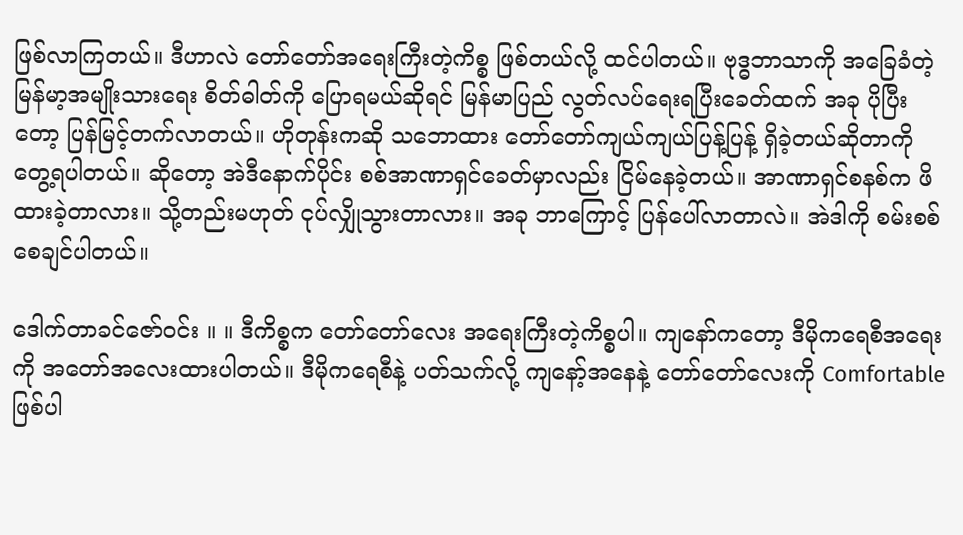ဖြစ်လာကြတယ်။ ဒီဟာလဲ တော်တော်အရေးကြီးတဲ့ကိစ္စ ဖြစ်တယ်လို့ ထင်ပါတယ်။ ဗုဒ္ဓဘာသာကို အခြေခံတဲ့ မြန်မာ့အမျိုးသားရေး စိတ်ဓါတ်ကို ပြောရမယ်ဆိုရင် မြန်မာပြည် လွတ်လပ်ရေးရပြီးခေတ်ထက် အခု ပိုပြီးတော့ ပြန်မြင့်တက်လာတယ်။ ဟိုတုန်းကဆို သဘောထား တော်တော်ကျယ်ကျယ်ပြန့်ပြန့် ရှိခဲ့တယ်ဆိုတာကို တွေ့ရပါတယ်။ ဆိုတော့ အဲဒီနောက်ပိုင်း စစ်အာဏာရှင်ခေတ်မှာလည်း ငြိမ်နေခဲ့တယ်။ အာဏာရှင်စနစ်က ဖိထားခဲ့တာလား။ သို့တည်းမဟုတ် ငုပ်လျှိုသွားတာလား။ အခု ဘာကြောင့် ပြန်ပေါ်လာတာလဲ။ အဲဒါကို စမ်းစစ်စေချင်ပါတယ်။

ဒေါက်တာခင်ဇော်ဝင်း ။ ။ ဒီကိစ္စက တော်တော်လေး အရေးကြီးတဲ့ကိစ္စပါ။ ကျနော်ကတော့ ဒီမိုကရေစီအရေးကို အတော်အလေးထားပါတယ်။ ဒီမိုကရေစီနဲ့ ပတ်သက်လို့ ကျနော့်အနေနဲ့ တော်တော်လေးကို Comfortable ဖြစ်ပါ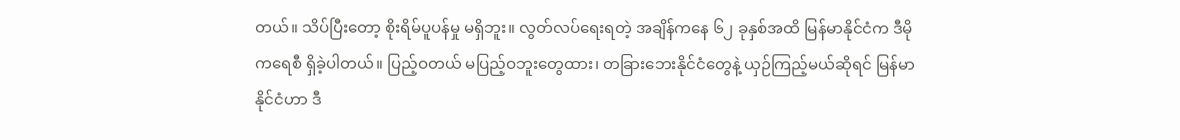တယ်။ သိပ်ပြီးတော့ စိုးရိမ်ပူပန်မှု မရှိဘူး။ လွတ်လပ်ရေးရတဲ့ အချိန်ကနေ ၆၂ ခုနှစ်အထိ မြန်မာနိုင်ငံက ဒီမိုကရေစီ ရှိခဲ့ပါတယ်။ ပြည့်ဝတယ် မပြည့်ဝဘူးတွေထား၊ တခြားဘေးနိုင်ငံတွေနဲ့ ယှဉ်ကြည့်မယ်ဆိုရင် မြန်မာနိုင်ငံဟာ ဒီ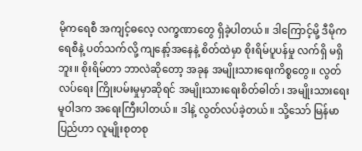မိုကရေစီ အကျင့်ဓလေ့ လက္ခဏာတွေ ရှိခဲ့ပါတယ်။ ဒါကြောင့်မို့ ဒီမိုကရေစီနဲ့ ပတ်သက်လို့ ကျနော့်အနေနဲ့ စိတ်ထဲမှာ စိုးရိမ်ပူပန်မှု လက်ရှိ မရှိဘူး။ စိုးရိမ်တာ ဘာလဲဆိုတော့ အခုန အမျိုးသားရေးကိစ္စတွေ။ လွတ်လပ်ရေး ကြိုးပမ်းမှုမှာဆိုရင် အမျိုးသားရေးစိတ်ဓါတ်၊ အမျိုးသားရေး မူဝါဒက အရေးကြီးပါတယ်။ ဒါနဲ့ လွတ်လပ်ခဲ့တယ်။ သို့သော် မြန်မာပြည်ဟာ လူမျိုးစုတစု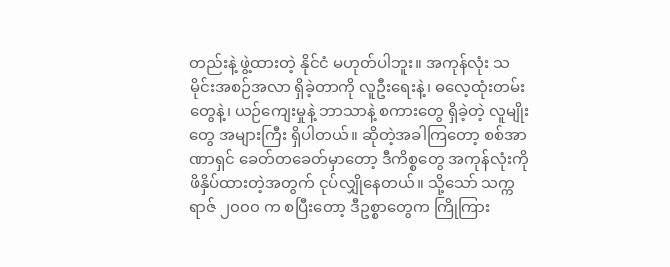တည်းနဲ့ ဖွဲ့ထားတဲ့ နိုင်ငံ မဟုတ်ပါဘူး။ အကုန်လုံး သမိုင်းအစဉ်အလာ ရှိခဲ့တာကို လူဦးရေးနဲ့၊ ဓလေ့ထုံးတမ်းတွေနဲ့၊ ယဉ်ကျေးမှုနဲ့ ဘာသာနဲ့ စကားတွေ ရှိခဲ့တဲ့ လူမျိုးတွေ အများကြီး ရှိပါတယ်။ ဆိုတဲ့အခါကြတော့ စစ်အာဏာရှင် ခေတ်တခေတ်မှာတော့ ဒီကိစ္စတွေ အကုန်လုံးကို ဖိနှိပ်ထားတဲ့အတွက် ငုပ်လျှိုနေတယ်။ သို့သော် သက္ကရာဇ် ၂၀၀၀ က စပြီးတော့ ဒီဥစ္စာတွေက ကြိုကြား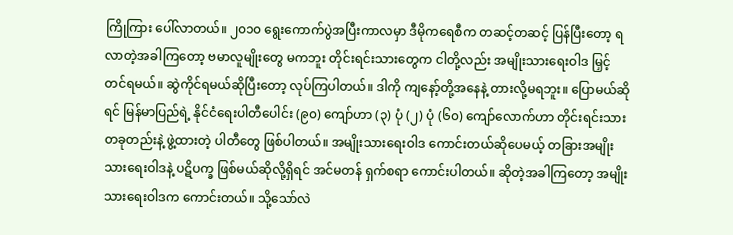ကြိုကြား ပေါ်လာတယ်။ ၂၀၁၀ ရွေးကောက်ပွဲအပြီးကာလမှာ ဒီမိုကရေစီက တဆင့်တဆင့် ပြန်ပြီးတော့ ရလာတဲ့အခါကြတော့ ဗမာလူမျိုးတွေ မကဘူး တိုင်းရင်းသားတွေက ငါတို့လည်း အမျိုးသားရေးဝါဒ မြှင့်တင်ရမယ်။ ဆွဲကိုင်ရမယ်ဆိုပြီးတော့ လုပ်ကြပါတယ်။ ဒါကို ကျနော့်တို့အနေနဲ့ တားလို့မရဘူး။ ပြောမယ်ဆိုရင် မြန်မာပြည်ရဲ့ နိုင်ငံရေးပါတီပေါင်း (၉၀) ကျော်ဟာ (၃) ပုံ (၂) ပုံ (၆၀) ကျော်လောက်ဟာ တိုင်းရင်းသားတခုတည်းနဲ့ ဖွဲ့ထားတဲ့ ပါတီတွေ ဖြစ်ပါတယ်။ အမျိုးသားရေးဝါဒ ကောင်းတယ်ဆိုပေမယ့် တခြားအမျိုးသားရေးဝါဒနဲ့ ပဋိပက္ခ ဖြစ်မယ်ဆိုလို့ရှိရင် အင်မတန် ရှက်စရာ ကောင်းပါတယ်။ ဆိုတဲ့အခါကြတော့ အမျိုးသားရေးဝါဒက ကောင်းတယ်။ သို့သော်လဲ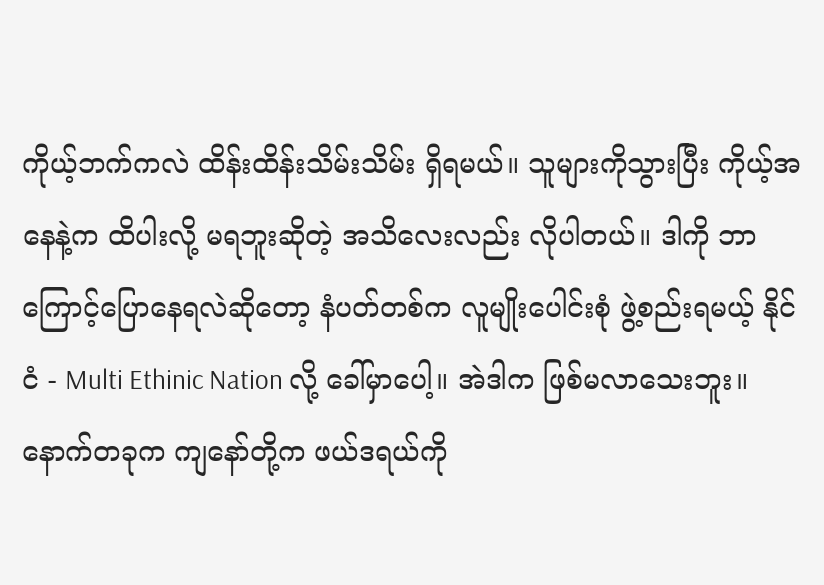ကိုယ့်ဘက်ကလဲ ထိန်းထိန်းသိမ်းသိမ်း ရှိရမယ်။ သူများကိုသွားပြီး ကိုယ့်အနေနဲ့က ထိပါးလို့ မရဘူးဆိုတဲ့ အသိလေးလည်း လိုပါတယ်။ ဒါကို ဘာကြောင့်ပြောနေရလဲဆိုတော့ နံပတ်တစ်က လူမျိုးပေါင်းစုံ ဖွဲ့စည်းရမယ့် နိုင်ငံ - Multi Ethinic Nation လို့ ခေါ်မှာပေါ့။ အဲဒါက ဖြစ်မလာသေးဘူး။ နောက်တခုက ကျနော်တို့က ဖယ်ဒရယ်ကို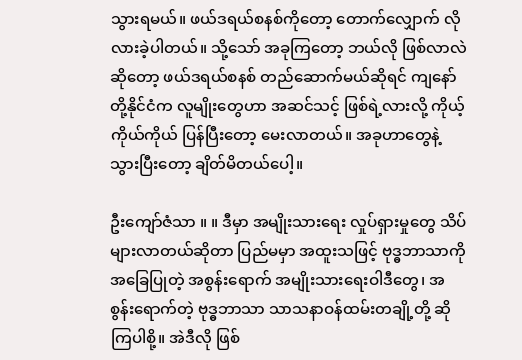သွားရမယ်။ ဖယ်ဒရယ်စနစ်ကိုတော့ တောက်လျှောက် လိုလားခဲ့ပါတယ်။ သို့သော် အခုကြတော့ ဘယ်လို ဖြစ်လာလဲဆိုတော့ ဖယ်ဒရယ်စနစ် တည်ဆောက်မယ်ဆိုရင် ကျနော်တို့နိုင်ငံက လူမျိုးတွေဟာ အဆင်သင့် ဖြစ်ရဲ့လားလို့ ကိုယ့်ကိုယ်ကိုယ် ပြန်ပြီးတော့ မေးလာတယ်။ အခုဟာတွေနဲ့ သွားပြီးတော့ ချိတ်မိတယ်ပေါ့။

ဦးကျော်ဇံသာ ။ ။ ဒီမှာ အမျိုးသားရေး လှုပ်ရှားမှုတွေ သိပ်များလာတယ်ဆိုတာ ပြည်မမှာ အထူးသဖြင့် ဗုဒ္ဓဘာသာကို အခြေပြုတဲ့ အစွန်းရောက် အမျိုးသားရေးဝါဒီတွေ၊ အစွန်းရောက်တဲ့ ဗုဒ္ဓဘာသာ သာသနာဝန်ထမ်းတချို့တို့ ဆိုကြပါစို့။ အဲဒီလို ဖြစ်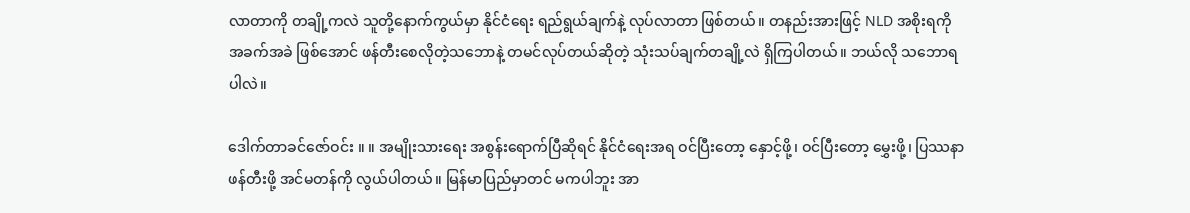လာတာကို တချို့ကလဲ သူတို့နောက်ကွယ်မှာ နိုင်ငံရေး ရည်ရွယ်ချက်နဲ့ လုပ်လာတာ ဖြစ်တယ်။ တနည်းအားဖြင့် NLD အစိုးရကို အခက်အခဲ ဖြစ်အောင် ဖန်တီးစေလိုတဲ့သဘောနဲ့ တမင်လုပ်တယ်ဆိုတဲ့ သုံးသပ်ချက်တချို့လဲ ရှိကြပါတယ်။ ဘယ်လို သဘောရပါလဲ။

ဒေါက်တာခင်ဇော်ဝင်း ။ ။ အမျိုးသားရေး အစွန်းရောက်ပြီဆိုရင် နိုင်ငံရေးအရ ဝင်ပြီးတော့ နှောင့်ဖို့၊ ဝင်ပြီးတော့ မွှေးဖို့၊ ပြဿနာ ဖန်တီးဖို့ အင်မတန်ကို လွယ်ပါတယ်။ မြန်မာပြည်မှာတင် မကပါဘူး အာ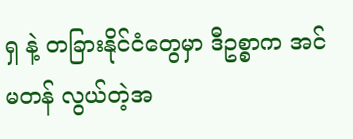ရှ နဲ့ တခြားနိုင်ငံတွေမှာ ဒီဥစ္စာက အင်မတန် လွယ်တဲ့အ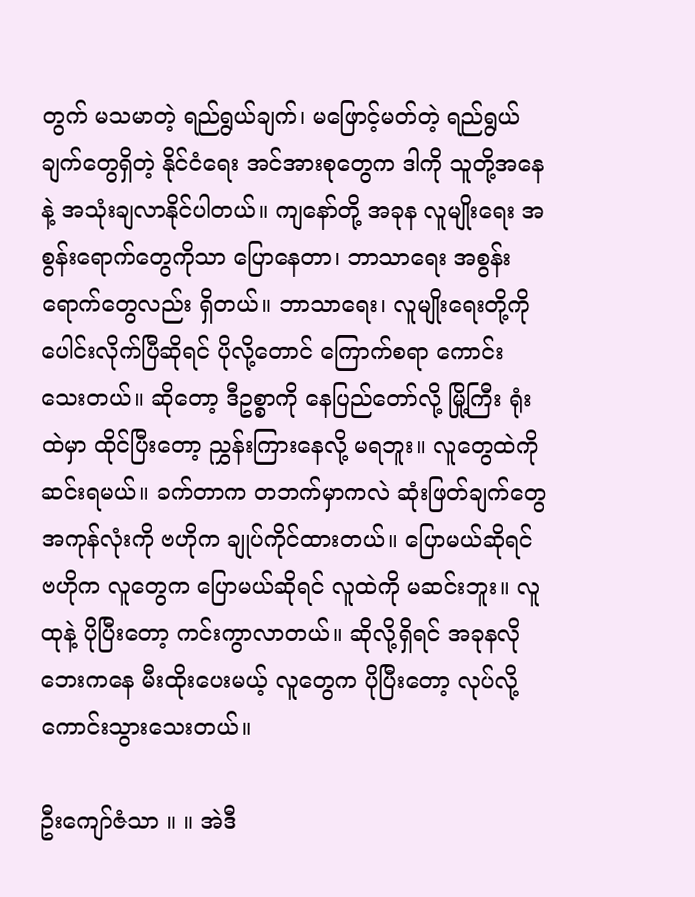တွက် မသမာတဲ့ ရည်ရွယ်ချက်၊ မဖြောင့်မတ်တဲ့ ရည်ရွယ်ချက်တွေရှိတဲ့ နိုင်ငံရေး အင်အားစုတွေက ဒါကို သူတို့အနေနဲ့ အသုံးချလာနိုင်ပါတယ်။ ကျနော်တို့ အခုန လူမျိုးရေး အစွန်းရောက်တွေကိုသာ ပြောနေတာ၊ ဘာသာရေး အစွန်းရောက်တွေလည်း ရှိတယ်။ ဘာသာရေး၊ လူမျိုးရေးတို့ကို ပေါင်းလိုက်ပြီဆိုရင် ပိုလို့တောင် ကြောက်စရာ ကောင်းသေးတယ်။ ဆိုတော့ ဒီဥစ္စာကို နေပြည်တော်လို့ မြို့ကြီး ရုံးထဲမှာ ထိုင်ပြီးတော့ ညွှန်းကြားနေလို့ မရဘူး။ လူတွေထဲကို ဆင်းရမယ်။ ခက်တာက တဘက်မှာကလဲ ဆုံးဖြတ်ချက်တွေ အကုန်လုံးကို ဗဟိုက ချုပ်ကိုင်ထားတယ်။ ပြောမယ်ဆိုရင် ဗဟိုက လူတွေက ပြောမယ်ဆိုရင် လူထဲကို မဆင်းဘူး။ လူထုနဲ့ ပိုပြီးတော့ ကင်းကွာလာတယ်။ ဆိုလို့ရှိရင် အခုနလို ဘေးကနေ မီးထိုးပေးမယ့် လူတွေက ပိုပြီးတော့ လုပ်လို့ ကောင်းသွားသေးတယ်။

ဦးကျော်ဇံသာ ။ ။ အဲဒီ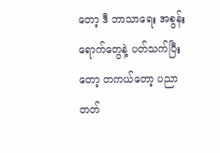တော့ ဒီ ဘာသာရေး အစွန်းရောက်တွေနဲ့ ပတ်သက်ပြီးတော့ တကယ်တော့ ပညာတတ်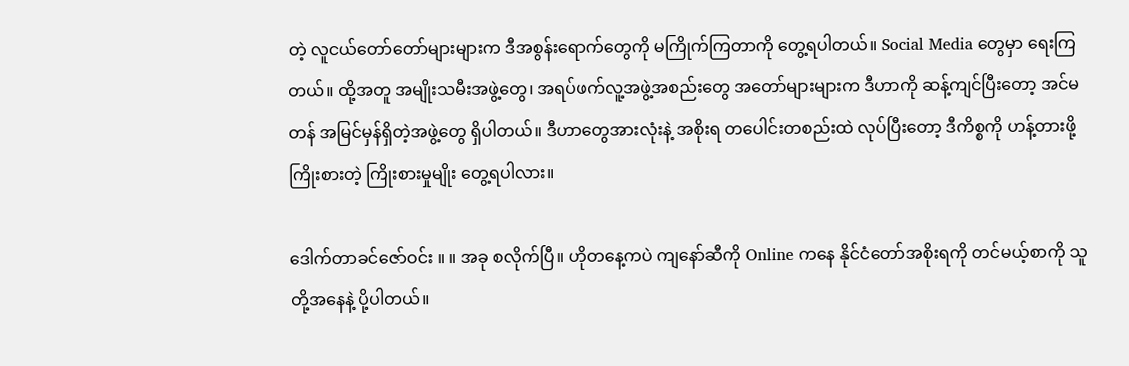တဲ့ လူငယ်တော်တော်များများက ဒီအစွန်းရောက်တွေကို မကြိုက်ကြတာကို တွေ့ရပါတယ်။ Social Media တွေမှာ ရေးကြတယ်။ ထို့အတူ အမျိုးသမီးအဖွဲ့တွေ၊ အရပ်ဖက်လူ့အဖွဲ့အစည်းတွေ အတော်များများက ဒီဟာကို ဆန့်ကျင်ပြီးတော့ အင်မတန် အမြင်မှန်ရှိတဲ့အဖွဲ့တွေ ရှိပါတယ်။ ဒီဟာတွေအားလုံးနဲ့ အစိုးရ တပေါင်းတစည်းထဲ လုပ်ပြီးတော့ ဒီကိစ္စကို ဟန့်တားဖို့ ကြိုးစားတဲ့ ကြိုးစားမှုမျိုး တွေ့ရပါလား။

ဒေါက်တာခင်ဇော်ဝင်း ။ ။ အခု စလိုက်ပြီ။ ဟိုတနေ့ကပဲ ကျနော်ဆီကို Online ကနေ နိုင်ငံတော်အစိုးရကို တင်မယ့်စာကို သူတို့အနေနဲ့ ပို့ပါတယ်။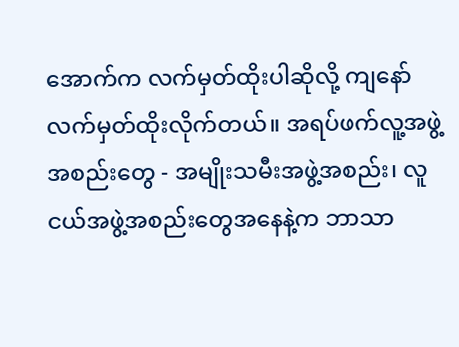အောက်က လက်မှတ်ထိုးပါဆိုလို့ ကျနော် လက်မှတ်ထိုးလိုက်တယ်။ အရပ်ဖက်လူ့အဖွဲ့အစည်းတွေ - အမျိုးသမီးအဖွဲ့အစည်း၊ လူငယ်အဖွဲ့အစည်းတွေအနေနဲ့က ဘာသာ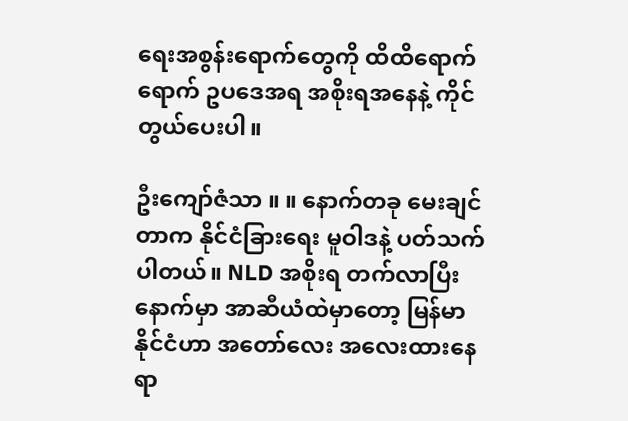ရေးအစွန်းရောက်တွေကို ထိထိရောက်ရောက် ဥပဒေအရ အစိုးရအနေနဲ့ ကိုင်တွယ်ပေးပါ။

ဦးကျော်ဇံသာ ။ ။ နောက်တခု မေးချင်တာက နိုင်ငံခြားရေး မူဝါဒနဲ့ ပတ်သက်ပါတယ်။ NLD အစိုးရ တက်လာပြီးနောက်မှာ အာဆီယံထဲမှာတော့ မြန်မာနိုင်ငံဟာ အတော်လေး အလေးထားနေရာ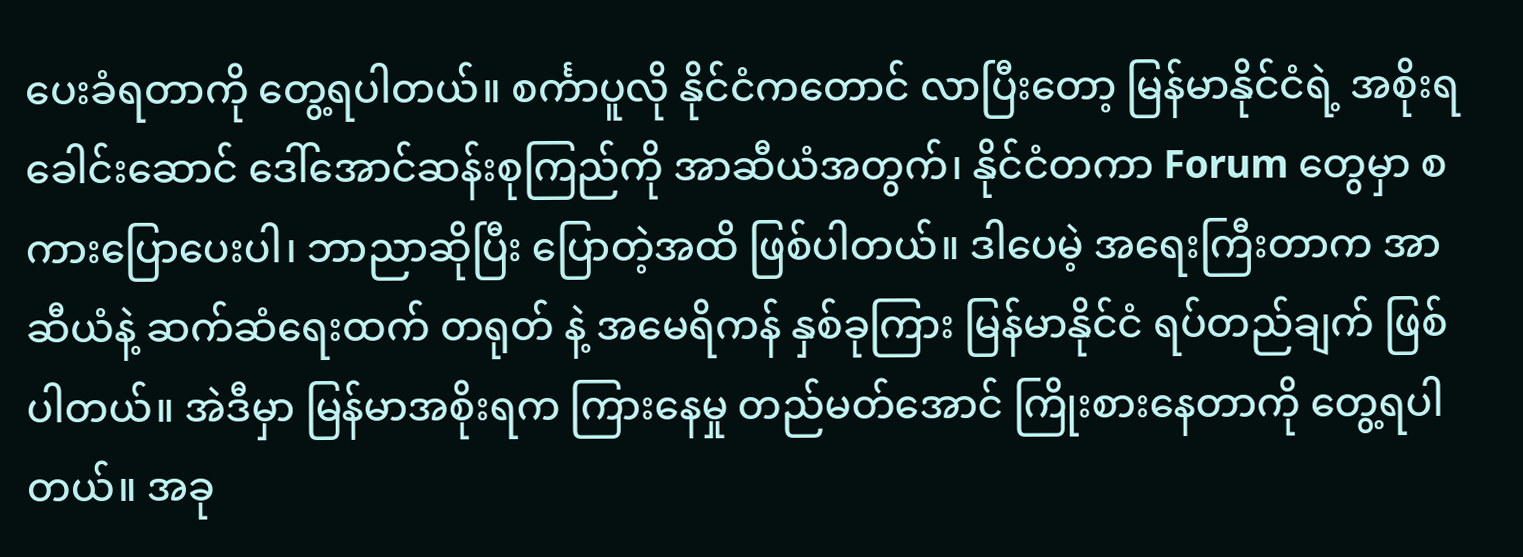ပေးခံရတာကို တွေ့ရပါတယ်။ စင်္ကာပူလို နိုင်ငံကတောင် လာပြီးတော့ မြန်မာနိုင်ငံရဲ့ အစိုးရခေါင်းဆောင် ဒေါ်အောင်ဆန်းစုကြည်ကို အာဆီယံအတွက်၊ နိုင်ငံတကာ Forum တွေမှာ စကားပြောပေးပါ၊ ဘာညာဆိုပြီး ပြောတဲ့အထိ ဖြစ်ပါတယ်။ ဒါပေမဲ့ အရေးကြီးတာက အာဆီယံနဲ့ ဆက်ဆံရေးထက် တရုတ် နဲ့ အမေရိကန် နှစ်ခုကြား မြန်မာနိုင်ငံ ရပ်တည်ချက် ဖြစ်ပါတယ်။ အဲဒီမှာ မြန်မာအစိုးရက ကြားနေမှု တည်မတ်အောင် ကြိုးစားနေတာကို တွေ့ရပါတယ်။ အခု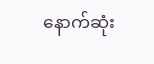နောက်ဆုံး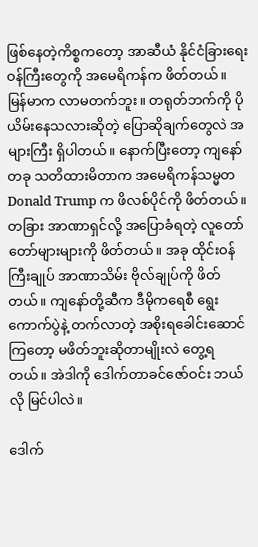ဖြစ်နေတဲ့ကိစ္စကတော့ အာဆီယံ နိုင်ငံခြားရေး ဝန်ကြီးတွေကို အမေရိကန်က ဖိတ်တယ်။ မြန်မာက လာမတက်ဘူး။ တရုတ်ဘက်ကို ပိုယိမ်းနေသလားဆိုတဲ့ ပြောဆိုချက်တွေလဲ အများကြီး ရှိပါတယ်။ နောက်ပြီးတော့ ကျနော် တခု သတိထားမိတာက အမေရိကန်သမ္မတ Donald Trump က ဖိလစ်ပိုင်ကို ဖိတ်တယ်။ တခြား အာဏာရှင်လို့ အပြောခံရတဲ့ လူတော်တော်များများကို ဖိတ်တယ်။ အခု ထိုင်းဝန်ကြီးချုပ် အာဏာသိမ်း ဗိုလ်ချုပ်ကို ဖိတ်တယ်။ ကျနော်တို့ဆီက ဒီမိုကရေစီ ရွေးကောက်ပွဲနဲ့ တက်လာတဲ့ အစိုးရခေါင်းဆောင်ကြတော့ မဖိတ်ဘူးဆိုတာမျိုးလဲ တွေ့ရတယ်။ အဲဒါကို ဒေါက်တာခင်ဇော်ဝင်း ဘယ်လို မြင်ပါလဲ။

ဒေါက်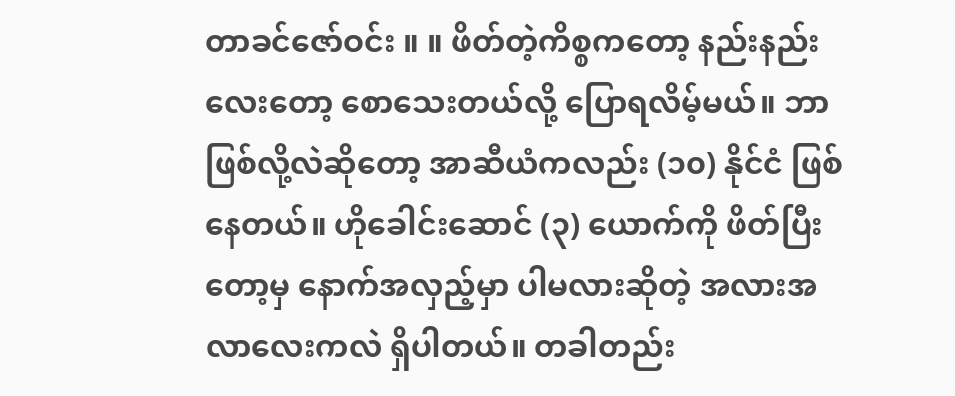တာခင်ဇော်ဝင်း ။ ။ ဖိတ်တဲ့ကိစ္စကတော့ နည်းနည်းလေးတော့ စောသေးတယ်လို့ ပြောရလိမ့်မယ်။ ဘာဖြစ်လို့လဲဆိုတော့ အာဆီယံကလည်း (၁၀) နိုင်ငံ ဖြစ်နေတယ်။ ဟိုခေါင်းဆောင် (၃) ယောက်ကို ဖိတ်ပြီးတော့မှ နောက်အလှည့်မှာ ပါမလားဆိုတဲ့ အလားအလာလေးကလဲ ရှိပါတယ်။ တခါတည်း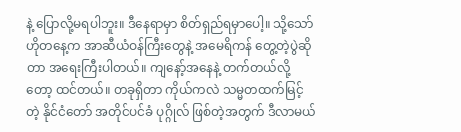နဲ့ ပြောလို့မရပါဘူး။ ဒီနေရာမှာ စိတ်ရှည်ရမှာပေါ့။ သို့သော် ဟိုတနေ့က အာဆီယံဝန်ကြီးတွေနဲ့ အမေရိကန် တွေ့တဲ့ပွဲဆိုတာ အရေးကြီးပါတယ်။ ကျနော့်အနေနဲ့ တက်တယ်လို့တော့ ထင်တယ်။ တခုရှိတာ ကိုယ်ကလဲ သမ္မတထက်မြင့်တဲ့ နိုင်ငံတော် အတိုင်ပင်ခံ ပုဂ္ဂိုလ် ဖြစ်တဲ့အတွက် ဒီလာမယ်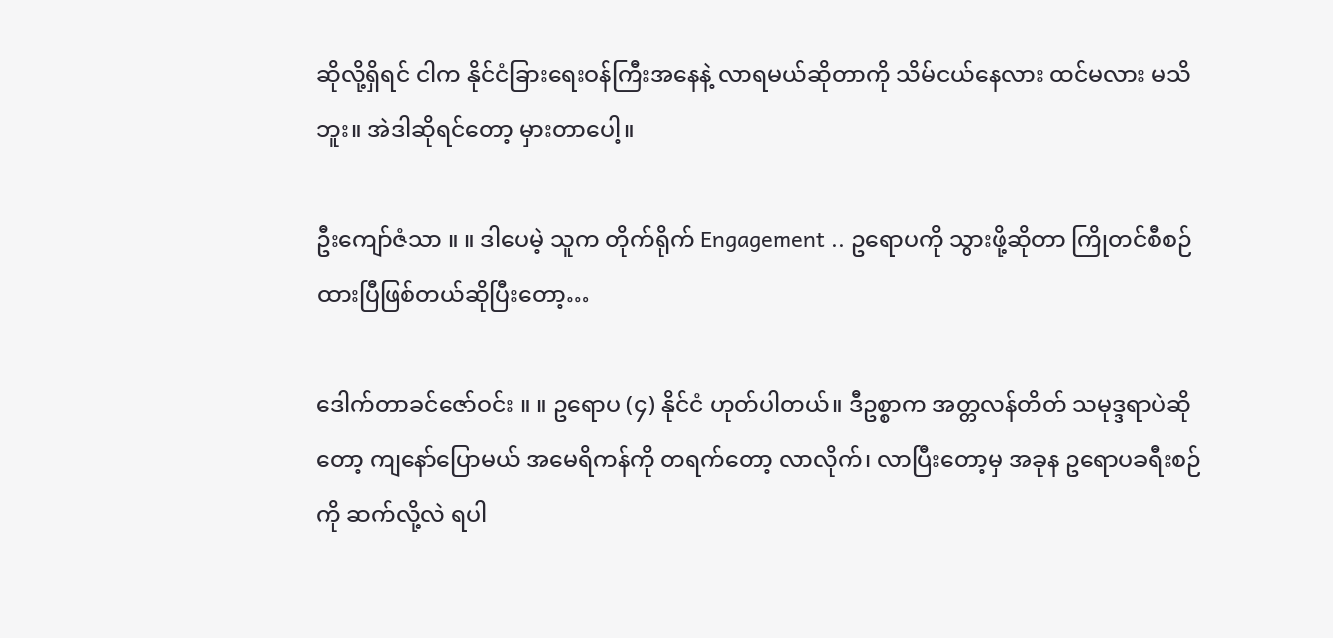ဆိုလို့ရှိရင် ငါက နိုင်ငံခြားရေးဝန်ကြီးအနေနဲ့ လာရမယ်ဆိုတာကို သိမ်ငယ်နေလား ထင်မလား မသိဘူး။ အဲဒါဆိုရင်တော့ မှားတာပေါ့။

ဦးကျော်ဇံသာ ။ ။ ဒါပေမဲ့ သူက တိုက်ရိုက် Engagement .. ဥရောပကို သွားဖို့ဆိုတာ ကြိုတင်စီစဉ်ထားပြီဖြစ်တယ်ဆိုပြီးတော့…

ဒေါက်တာခင်ဇော်ဝင်း ။ ။ ဥရောပ (၄) နိုင်ငံ ဟုတ်ပါတယ်။ ဒီဥစ္စာက အတ္တလန်တိတ် သမုဒ္ဒရာပဲဆိုတော့ ကျနော်ပြောမယ် အမေရိကန်ကို တရက်တော့ လာလိုက်၊ လာပြီးတော့မှ အခုန ဥရောပခရီးစဉ်ကို ဆက်လို့လဲ ရပါ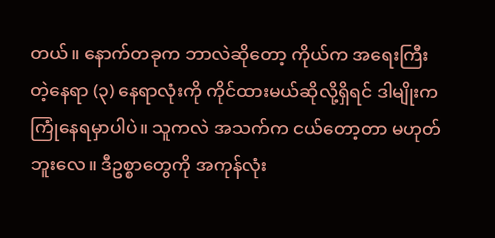တယ်။ နောက်တခုက ဘာလဲဆိုတော့ ကိုယ်က အရေးကြီးတဲ့နေရာ (၃) နေရာလုံးကို ကိုင်ထားမယ်ဆိုလို့ရှိရင် ဒါမျိုးက ကြုံနေရမှာပါပဲ။ သူကလဲ အသက်က ငယ်တော့တာ မဟုတ်ဘူးလေ။ ဒီဥစ္စာတွေကို အကုန်လုံး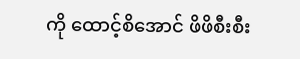ကို ထောင့်စိအောင် ဖိဖိစီးစီး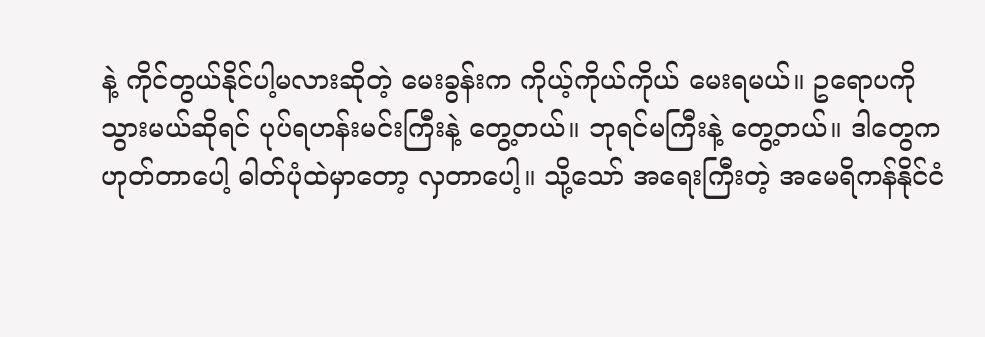နဲ့ ကိုင်တွယ်နိုင်ပါ့မလားဆိုတဲ့ မေးခွန်းက ကိုယ့်ကိုယ်ကိုယ် မေးရမယ်။ ဥရောပကို သွားမယ်ဆိုရင် ပုပ်ရဟန်းမင်းကြီးနဲ့ တွေ့တယ်။ ဘုရင်မကြီးနဲ့ တွေ့တယ်။ ဒါတွေက ဟုတ်တာပေါ့ ဓါတ်ပုံထဲမှာတော့ လှတာပေါ့။ သို့သော် အရေးကြီးတဲ့ အမေရိကန်နိုင်ငံ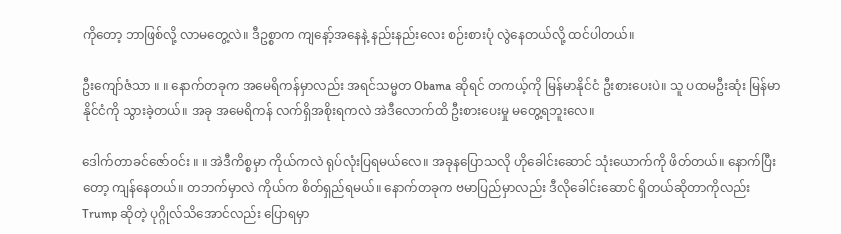ကိုတော့ ဘာဖြစ်လို့ လာမတွေ့လဲ။ ဒီဥစ္စာက ကျနော့်အနေနဲ့ နည်းနည်းလေး စဉ်းစားပုံ လွဲနေတယ်လို့ ထင်ပါတယ်။

ဦးကျော်ဇံသာ ။ ။ နောက်တခုက အမေရိကန်မှာလည်း အရင်သမ္မတ Obama ဆိုရင် တကယ့်ကို မြန်မာနိုင်ငံ ဦးစားပေးပဲ။ သူ ပထမဦးဆုံး မြန်မာနိုင်ငံကို သွားခဲ့တယ်။ အခု အမေရိကန် လက်ရှိအစိုးရကလဲ အဲဒီလောက်ထိ ဦးစားပေးမှု မတွေ့ရဘူးလေ။

ဒေါက်တာခင်ဇော်ဝင်း ။ ။ အဲဒီကိစ္စမှာ ကိုယ်ကလဲ ရုပ်လုံးပြရမယ်လေ။ အခုနပြောသလို ဟိုခေါင်းဆောင် သုံးယောက်ကို ဖိတ်တယ်။ နောက်ပြီးတော့ ကျန်နေတယ်။ တဘက်မှာလဲ ကိုယ်က စိတ်ရှည်ရမယ်။ နောက်တခုက ဗမာပြည်မှာလည်း ဒီလိုခေါင်းဆောင် ရှိတယ်ဆိုတာကိုလည်း Trump ဆိုတဲ့ ပုဂ္ဂိုလ်သိအောင်လည်း ပြောရမှာ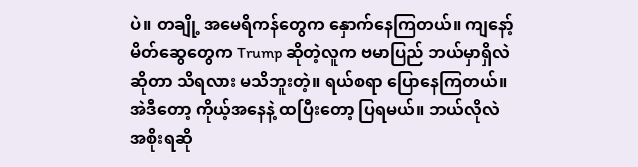ပဲ။ တချို့ အမေရိကန်တွေက နှောက်နေကြတယ်။ ကျနော့်မိတ်ဆွေတွေက Trump ဆိုတဲ့လူက ဗမာပြည် ဘယ်မှာရှိလဲဆိုတာ သိရလား မသိဘူးတဲ့။ ရယ်စရာ ပြောနေကြတယ်။ အဲဒီတော့ ကိုယ့်အနေနဲ့ ထပြီးတော့ ပြရမယ်။ ဘယ်လိုလဲ အစိုးရဆို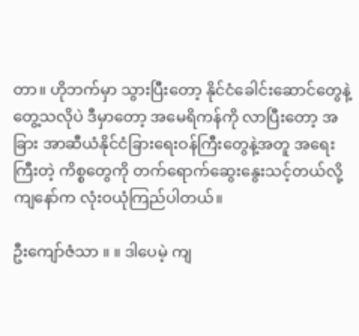တာ။ ဟိုဘက်မှာ သွားပြီးတော့ နိုင်ငံခေါင်းဆောင်တွေနဲ့ တွေ့သလိုပဲ ဒီမှာတော့ အမေရိကန်ကို လာပြီးတော့ အခြား အာဆီယံနိုင်ငံခြားရေးဝန်ကြီးတွေနဲ့အတူ အရေးကြီးတဲ့ ကိစ္စတွေကို တက်ရောက်ဆွေးနွေးသင့်တယ်လို့ ကျနော်က လုံးဝယုံကြည်ပါတယ်။

ဦးကျော်ဇံသာ ။ ။ ဒါပေမဲ့ ကျ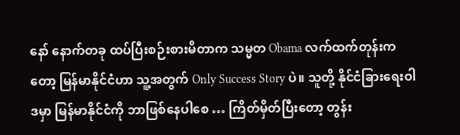နော် နောက်တခု ထပ်ပြီးစဉ်းစားမိတာက သမ္မတ Obama လက်ထက်တုန်းကတော့ မြန်မာနိုင်ငံဟာ သူ့အတွက် Only Success Story ပဲ။ သူတို့ နိုင်ငံခြားရေးဝါဒမှာ မြန်မာနိုင်ငံကို ဘာဖြစ်နေပါစေ … ကြိတ်မှိတ်ပြီးတော့ တွန်း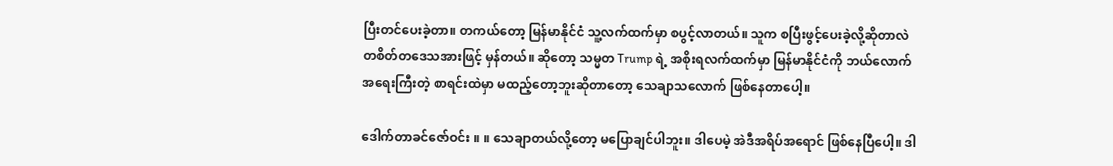ပြီးတင်ပေးခဲ့တာ။ တကယ်တော့ မြန်မာနိုင်ငံ သူ့လက်ထက်မှာ စပွင့်လာတယ်။ သူက စပြီးဖွင့်ပေးခဲ့လို့ဆိုတာလဲ တစိတ်တဒေသအားဖြင့် မှန်တယ်။ ဆိုတော့ သမ္မတ Trump ရဲ့ အစိုးရလက်ထက်မှာ မြန်မာနိုင်ငံကို ဘယ်လောက် အရေးကြီးတဲ့ စာရင်းထဲမှာ မထည့်တော့ဘူးဆိုတာတော့ သေချာသလောက် ဖြစ်နေတာပေါ့။

ဒေါက်တာခင်ဇော်ဝင်း ။ ။ သေချာတယ်လို့တော့ မပြောချင်ပါဘူး။ ဒါပေမဲ့ အဲဒီအရိပ်အရောင် ဖြစ်နေပြီပေါ့။ ဒါ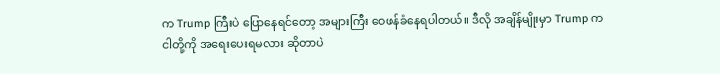က Trump ကြီးပဲ ပြောနေရင်တော့ အများကြီး ဝေဖန်ခံနေရပါတယ်။ ဒီလို အချိန်မျိုးမှာ Trump က ငါတို့ကို အရေးပေးရမလား ဆိုတာပဲ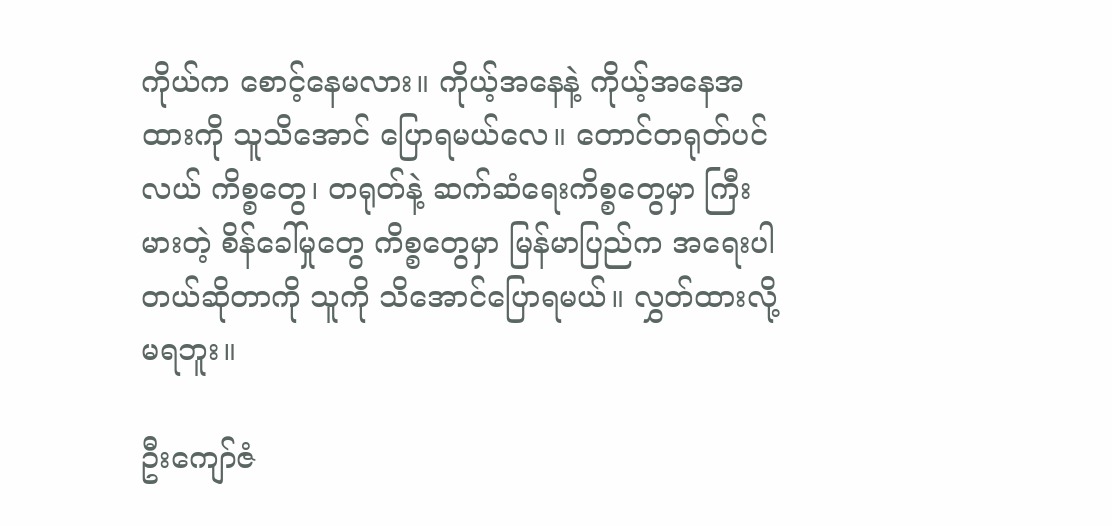ကိုယ်က စောင့်နေမလား။ ကိုယ့်အနေနဲ့ ကိုယ့်အနေအထားကို သူသိအောင် ပြောရမယ်လေ။ တောင်တရုတ်ပင်လယ် ကိစ္စတွေ၊ တရုတ်နဲ့ ဆက်ဆံရေးကိစ္စတွေမှာ ကြီးမားတဲ့ စိန်ခေါ်မှုတွေ ကိစ္စတွေမှာ မြန်မာပြည်က အရေးပါတယ်ဆိုတာကို သူကို သိအောင်ပြောရမယ်။ လွှတ်ထားလို့ မရဘူး။

ဦးကျော်ဇံ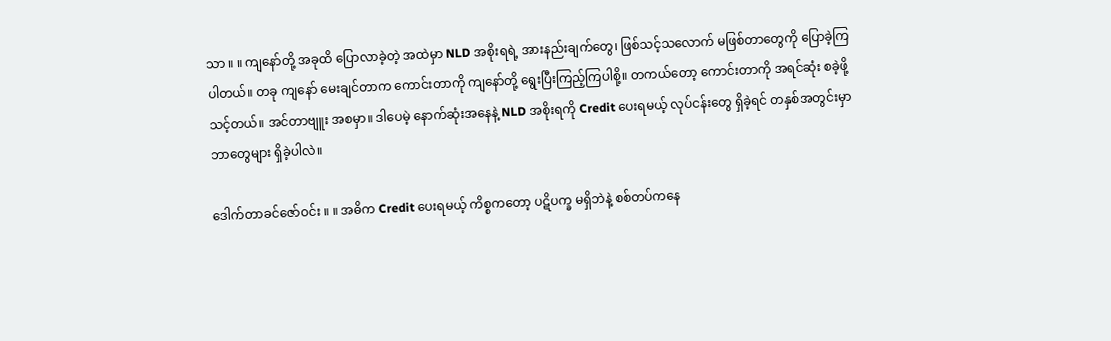သာ ။ ။ ကျနော်တို့ အခုထိ ပြောလာခဲ့တဲ့ အထဲမှာ NLD အစိုးရရဲ့ အားနည်းချက်တွေ၊ ဖြစ်သင့်သလောက် မဖြစ်တာတွေကို ပြောခဲ့ကြပါတယ်။ တခု ကျနော် မေးချင်တာက ကောင်းတာကို ကျနော်တို့ ရွေးပြီးကြည့်ကြပါစို့။ တကယ်တော့ ကောင်းတာကို အရင်ဆုံး စခဲ့ဖို့ သင့်တယ်။ အင်တာဗျူး အစမှာ။ ဒါပေမဲ့ နောက်ဆုံးအနေနဲ့ NLD အစိုးရကို Credit ပေးရမယ့် လုပ်ငန်းတွေ ရှိခဲ့ရင် တနှစ်အတွင်းမှာ ဘာတွေများ ရှိခဲ့ပါလဲ။

ဒေါက်တာခင်ဇော်ဝင်း ။ ။ အဓိက Credit ပေးရမယ့် ကိစ္စကတော့ ပဋိပက္ခ မရှိဘဲနဲ့ စစ်တပ်ကနေ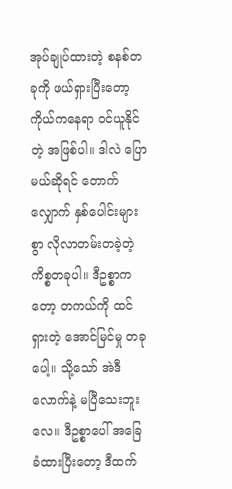အုပ်ချုပ်ထားတဲ့ စနစ်တခုကို ဖယ်ရှားပြီးတော့ ကိုယ်ကနေရာ ဝင်ယူနိုင်တဲ့ အဖြစ်ပါ။ ဒါလဲ ပြောမယ်ဆိုရင် တောက်လျှောက် နှစ်ပေါင်းများစွာ လိုလာတမ်းတခဲ့တဲ့ ကိစ္စတခုပါ။ ဒီဥစ္စာကတော့ တကယ်ကို ထင်ရှားတဲ့ အောင်မြင်မှု တခုပေါ့။ သို့သော် အဲဒီလောက်နဲ့ မပြီသေးဘူးလေ။ ဒီဥစ္စာပေါ် အခြေခံထားပြီးတော့ ဒီထက်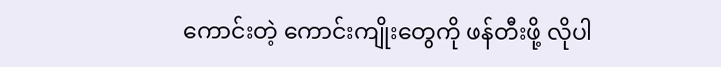ကောင်းတဲ့ ကောင်းကျိုးတွေကို ဖန်တီးဖို့ လိုပါ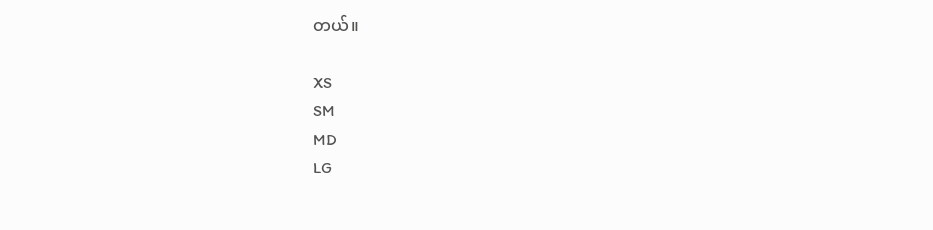တယ်။

XS
SM
MD
LG